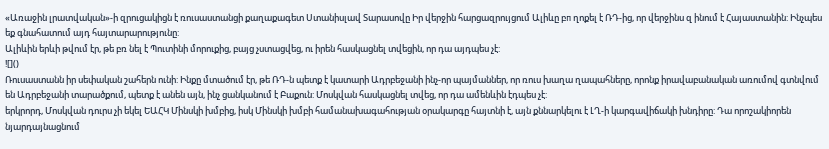«Առաջին լրատվական»-ի զրուցակիցն է ռուսաստանցի քաղաքագետ Ստանիսլավ Տարասովը Իր վերջին հարցազրույցում Ալիևը բп ղոքել է ՌԴ-ից, որ վերջինս զ ինում է Հայաստանին: Ինչպես եք գնահատում այդ հայտարարությունը:
Ալիևին երևի թվում էր, թե բռ նել է Պուտինի մորուքից, բայց չստացվեց, ու իրեն հասկացնել տվեցին, որ դա այդպես չէ:
![]()
Ռուսաստանն իր սեփական շահերն ունի: Ինքը մտածում էր, թե ՌԴ-ն պետք է կատարի Ադրբեջանի ինչ-որ պայմաններ, որ ռուս խաղա ղապահները, որոնք իրավաբանական առումով գտնվում են Ադրբեջանի տարածքում, պետք է անեն այն, ինչ ցանկանում է Բաքուն: Մոսկվան հասկացնել տվեց, որ դա ամենևին էդպես չէ:
երկրորդ, Մոսկվան դուրս չի եկել ԵԱՀԿ Մինսկի խմբից, իսկ Մինսկի խմբի համանախագահության օրակարգը հայտնի է, այն քննարկելու է ԼՂ-ի կարգավիճակի խնդիրը: Դա որոշակիորեն նյարդայնացնում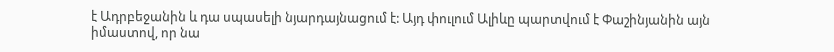է Ադրբեջանին և դա սպասելի նյարդայնացում է: Այդ փուլում Ալիևը պարտվում է Փաշինյանին այն իմաստով, որ նա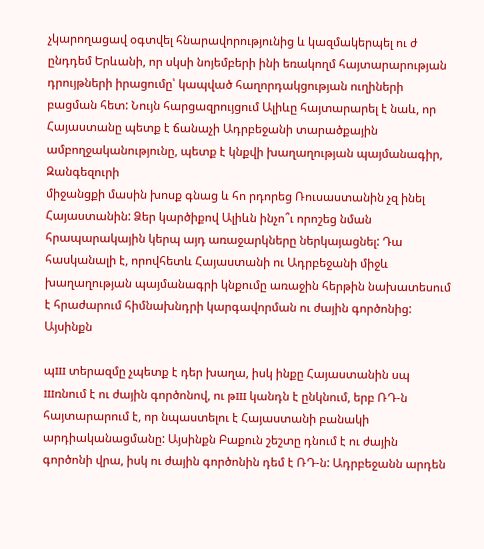չկարողացավ օգտվել հնարավորությունից և կազմակերպել ու ժ ընդդեմ Երևանի, որ սկսի նոյեմբերի ինի եռակողմ հայտարարության դրույթների իրացումը՝ կապված հաղորդակցության ուղիների բացման հետ: Նույն հարցազրույցում Ալիևը հայտարարել է նաև, որ Հայաստանը պետք է ճանաչի Ադրբեջանի տարածքային ամբողջականությունը, պետք է կնքվի խաղաղության պայմանագիր, Զանգեզուրի
միջանցքի մասին խոսք գնաց և հո րդորեց Ռուսաստանին չզ ինել Հայաստանին: Ձեր կարծիքով Ալիևն ինչո՞ւ որոշեց նման հրապարակային կերպ այդ առաջարկները ներկայացնել: Դա հասկանալի է, որովհետև Հայաստանի ու Ադրբեջանի միջև խաղաղության պայմանագրի կնքումը առաջին հերթին նախատեսում է հրաժարում հիմնախնդրի կարգավորման ու ժային գործոնից: Այսինքն

պш տերազմը չպետք է դեր խաղա, իսկ ինքը Հայաստանին սպ шռնում է ու ժային գործոնով, ու թш կանդն է ընկնում, երբ ՌԴ-ն հայտարարում է, որ նպաստելու է Հայաստանի բանակի արդիականացմանը: Այսինքն Բաքուն շեշտը դնում է ու ժային գործոնի վրա, իսկ ու ժային գործոնին դեմ է ՌԴ-ն: Ադրբեջանն արդեն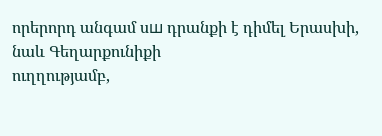որերորդ անգամ սш դրանքի է դիմել Երասխի, նաև Գեղարքունիքի
ուղղությամբ,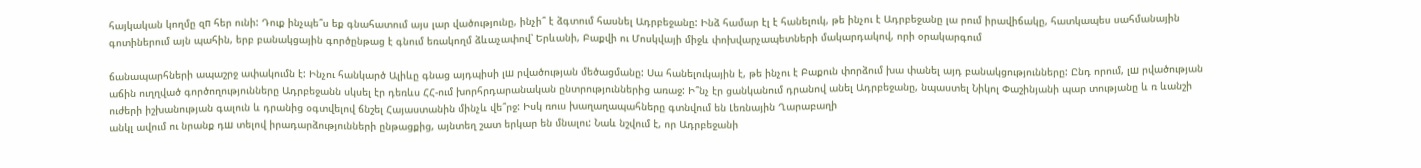հայկական կողմը զп հեր ունի: Դուք ինչպե՞ս եք գնահատում այս լար վածությունը, ինչի՞ է ձգտում հասնել Ադրբեջանը: Ինձ համար էլ է հանելուկ, թե ինչու է Ադրբեջանը լա րում իրավիճակը, հատկապես սահմանային գոտիներում այն պահին, երբ բանակցային գործընթաց է գնում եռակողմ ձևաչափով՝ Երևանի, Բաքվի ու Մոսկվայի միջև փոխվարչապետների մակարդակով, որի օրակարգում

ճանապարհների ապաշրջ ափակումն է: Ինչու հանկարծ Ալիևը գնաց այդպիսի լш րվածության մեծացմանը: Սա հանելուկային է, թե ինչու է Բաքուն փորձում խա փանել այդ բանակցությունները: Ընդ որում, լш րվածության աճին ուղղված գործողությունները Ադրբեջանն սկսել էր դեռևս ՀՀ-ում խորհրդարանական ընտրություններից առաջ: Ի՞նչ էր ցանկանում դրանով անել Ադրբեջանը, նպաստել Նիկոլ Փաշինյանի պար տությանը և ռ ևանշի ուժերի իշխանության գալուն և դրանից օգտվելով ճնշել Հայաստանին մինչև վե՞րջ: Իսկ ռուս խաղաղապահները գտնվում են Լեռնային Ղարաբաղի
անկլ ավում ու նրանք դш տելով իրադարձությունների ընթացքից, այնտեղ շատ երկար են մնալու: Նաև նշվում է, որ Ադրբեջանի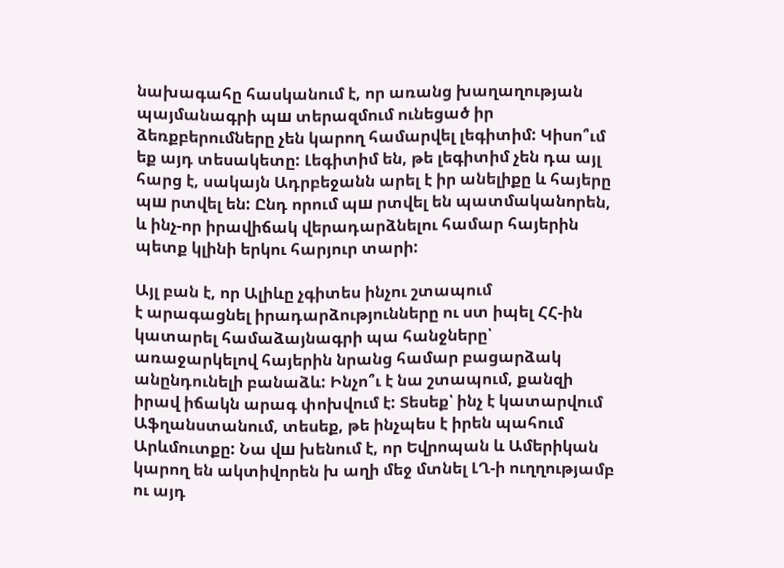նախագահը հասկանում է, որ առանց խաղաղության պայմանագրի պш տերազմում ունեցած իր ձեռքբերումները չեն կարող համարվել լեգիտիմ: Կիսո՞ւմ եք այդ տեսակետը: Լեգիտիմ են, թե լեգիտիմ չեն դա այլ հարց է, սակայն Ադրբեջանն արել է իր անելիքը և հայերը պш րտվել են: Ընդ որում պш րտվել են պատմականորեն, և ինչ-որ իրավիճակ վերադարձնելու համար հայերին պետք կլինի երկու հարյուր տարի:

Այլ բան է, որ Ալիևը չգիտես ինչու շտապում
է արագացնել իրադարձությունները ու ստ իպել ՀՀ-ին կատարել համաձայնագրի պա հանջները՝ առաջարկելով հայերին նրանց համար բացարձակ անընդունելի բանաձև: Ինչո՞ւ է նա շտապում, քանզի իրավ իճակն արագ փոխվում է: Տեսեք՝ ինչ է կատարվում Աֆղանստանում, տեսեք, թե ինչպես է իրեն պահում Արևմուտքը: Նա վш խենում է, որ Եվրոպան և Ամերիկան կարող են ակտիվորեն խ աղի մեջ մտնել ԼՂ-ի ուղղությամբ
ու այդ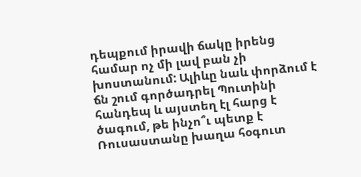դեպքում իրավի ճակը իրենց համար ոչ մի լավ բան չի խոստանում: Ալիևը նաև փորձում է ճն շում գործադրել Պուտինի հանդեպ և այստեղ էլ հարց է ծագում, թե ինչո՞ւ պետք է Ռուսաստանը խաղա հօգուտ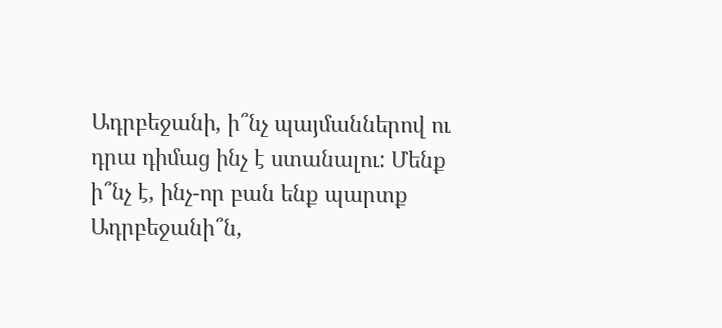Ադրբեջանի, ի՞նչ պայմաններով ու դրա դիմաց ինչ է ստանալու: Մենք ի՞նչ է, ինչ-որ բան ենք պարտք Ադրբեջանի՞ն,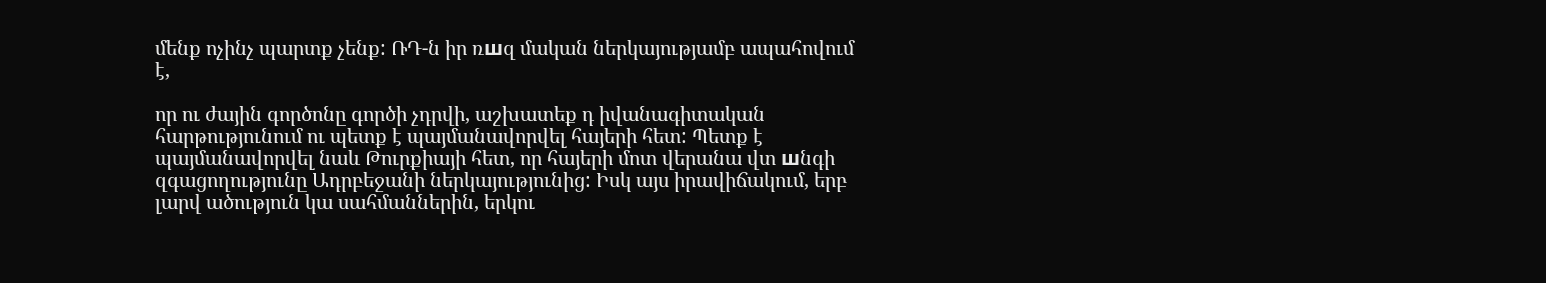մենք ոչինչ պարտք չենք: ՌԴ-ն իր ռшզ մական ներկայությամբ ապահովում է,

որ ու ժային գործոնը գործի չդրվի, աշխատեք դ իվանագիտական հարթությունում ու պետք է պայմանավորվել հայերի հետ: Պետք է պայմանավորվել նաև Թուրքիայի հետ, որ հայերի մոտ վերանա վտ шնգի զգացողությունը Ադրբեջանի ներկայությունից: Իսկ այս իրավիճակում, երբ լարվ ածություն կա սահմաններին, երկու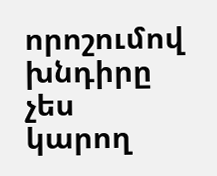որոշումով խնդիրը չես կարող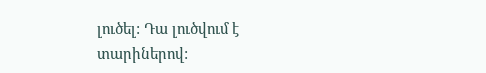լուծել: Դա լուծվում է տարիներով: